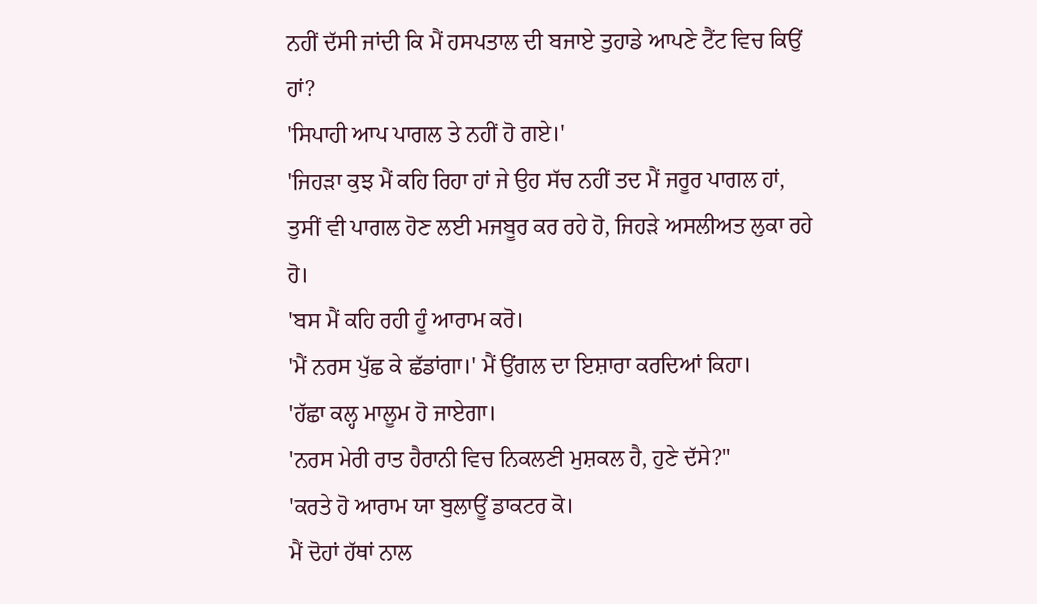ਨਹੀਂ ਦੱਸੀ ਜਾਂਦੀ ਕਿ ਮੈਂ ਹਸਪਤਾਲ ਦੀ ਬਜਾਏ ਤੁਹਾਡੇ ਆਪਣੇ ਟੈਂਟ ਵਿਚ ਕਿਉਂ ਹਾਂ?
'ਸਿਪਾਹੀ ਆਪ ਪਾਗਲ ਤੇ ਨਹੀਂ ਹੋ ਗਏ।'
'ਜਿਹੜਾ ਕੁਝ ਮੈਂ ਕਹਿ ਰਿਹਾ ਹਾਂ ਜੇ ਉਹ ਸੱਚ ਨਹੀਂ ਤਦ ਮੈਂ ਜਰੂਰ ਪਾਗਲ ਹਾਂ, ਤੁਸੀਂ ਵੀ ਪਾਗਲ ਹੋਣ ਲਈ ਮਜਬੂਰ ਕਰ ਰਹੇ ਹੋ, ਜਿਹੜੇ ਅਸਲੀਅਤ ਲੁਕਾ ਰਹੇ ਹੋ।
'ਬਸ ਮੈਂ ਕਹਿ ਰਹੀ ਹੂੰ ਆਰਾਮ ਕਰੋ।
'ਮੈਂ ਨਰਸ ਪੁੱਛ ਕੇ ਛੱਡਾਂਗਾ।' ਮੈਂ ਉਂਗਲ ਦਾ ਇਸ਼ਾਰਾ ਕਰਦਿਆਂ ਕਿਹਾ।
'ਹੱਛਾ ਕਲ੍ਹ ਮਾਲੂਮ ਹੋ ਜਾਏਗਾ।
'ਨਰਸ ਮੇਰੀ ਰਾਤ ਹੈਰਾਨੀ ਵਿਚ ਨਿਕਲਣੀ ਮੁਸ਼ਕਲ ਹੈ, ਹੁਣੇ ਦੱਸੇ?"
'ਕਰਤੇ ਹੋ ਆਰਾਮ ਯਾ ਬੁਲਾਊਂ ਡਾਕਟਰ ਕੋ।
ਮੈਂ ਦੋਹਾਂ ਹੱਥਾਂ ਨਾਲ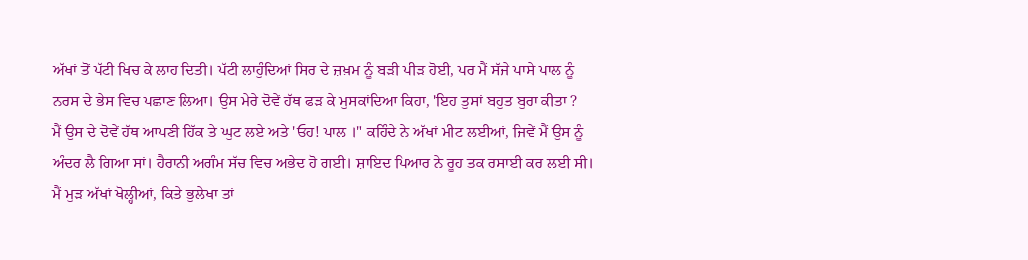ਅੱਖਾਂ ਤੋਂ ਪੱਟੀ ਖਿਚ ਕੇ ਲਾਹ ਦਿਤੀ। ਪੱਟੀ ਲਾਹੁੰਦਿਆਂ ਸਿਰ ਦੇ ਜ਼ਖ਼ਮ ਨੂੰ ਬੜੀ ਪੀੜ ਹੋਈ, ਪਰ ਮੈਂ ਸੱਜੇ ਪਾਸੇ ਪਾਲ ਨੂੰ ਨਰਸ ਦੇ ਭੇਸ ਵਿਚ ਪਛਾਣ ਲਿਆ। ਉਸ ਮੇਰੇ ਦੋਵੇਂ ਹੱਥ ਫੜ ਕੇ ਮੁਸਕਾਂਦਿਆ ਕਿਹਾ, 'ਇਹ ਤੁਸਾਂ ਬਹੁਤ ਬੁਰਾ ਕੀਤਾ ?
ਮੈਂ ਉਸ ਦੇ ਦੋਵੇਂ ਹੱਥ ਆਪਣੀ ਹਿੱਕ ਤੇ ਘੁਟ ਲਏ ਅਤੇ 'ਓਹ! ਪਾਲ ।" ਕਹਿੰਦੇ ਨੇ ਅੱਖਾਂ ਮੀਟ ਲਈਆਂ, ਜਿਵੇਂ ਮੈਂ ਉਸ ਨੂੰ ਅੰਦਰ ਲੈ ਗਿਆ ਸਾਂ। ਹੈਰਾਨੀ ਅਗੰਮ ਸੱਚ ਵਿਚ ਅਭੇਦ ਹੋ ਗਈ। ਸ਼ਾਇਦ ਪਿਆਰ ਨੇ ਰੂਹ ਤਕ ਰਸਾਈ ਕਰ ਲਈ ਸੀ। ਮੈਂ ਮੁੜ ਅੱਖਾਂ ਖੋਲ੍ਹੀਆਂ, ਕਿਤੇ ਭੁਲੇਖਾ ਤਾਂ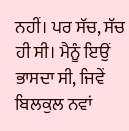ਨਹੀਂ। ਪਰ ਸੱਚ, ਸੱਚ ਹੀ ਸੀ। ਮੈਨੂੰ ਇਉਂ ਭਾਸਦਾ ਸੀ, ਜਿਵੇਂ ਬਿਲਕੁਲ ਨਵਾਂ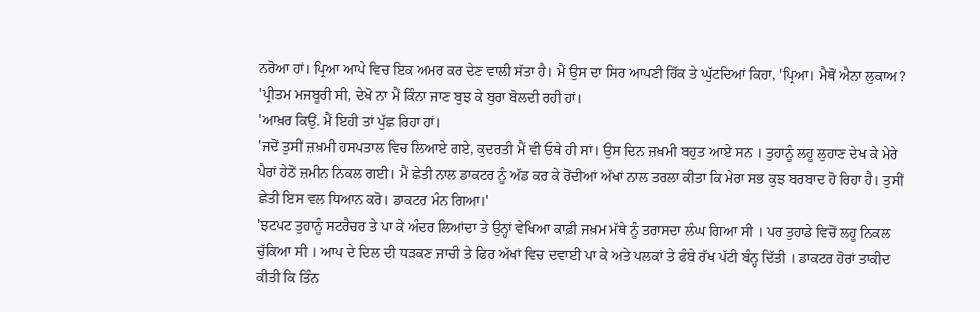ਨਰੋਆ ਹਾਂ। ਪ੍ਰਿਆ ਆਪੇ ਵਿਚ ਇਕ ਅਮਰ ਕਰ ਦੇਣ ਵਾਲੀ ਸੱਤਾ ਹੈ। ਮੈਂ ਉਸ ਦਾ ਸਿਰ ਆਪਣੀ ਹਿੱਕ ਤੇ ਘੁੱਟਦਿਆਂ ਕਿਹਾ, 'ਪ੍ਰਿਆ। ਮੈਥੋਂ ਐਨਾ ਲੁਕਾਅ?
'ਪ੍ਰੀਤਮ ਮਜਬੂਰੀ ਸੀ, ਦੇਖੋ ਨਾ ਮੈਂ ਕਿੰਨਾ ਜਾਣ ਬੁਝ ਕੇ ਬੁਰਾ ਬੋਲਦੀ ਰਹੀ ਹਾਂ।
'ਆਖ਼ਰ ਕਿਉਂ. ਮੈਂ ਇਹੀ ਤਾਂ ਪੁੱਛ ਰਿਹਾ ਹਾਂ।
'ਜਦੋਂ ਤੁਸੀਂ ਜ਼ਖ਼ਮੀ ਹਸਪਤਾਲ ਵਿਚ ਲਿਆਏ ਗਏ, ਕੁਦਰਤੀ ਮੈਂ ਵੀ ਓਥੇ ਹੀ ਸਾਂ। ਉਸ ਦਿਨ ਜ਼ਖ਼ਮੀ ਬਹੁਤ ਆਏ ਸਨ । ਤੁਹਾਨੂੰ ਲਹੂ ਲੁਹਾਣ ਦੇਖ ਕੇ ਮੇਰੇ ਪੈਰਾਂ ਹੇਠੋਂ ਜ਼ਮੀਨ ਨਿਕਲ ਗਈ। ਮੈਂ ਛੇਤੀ ਨਾਲ ਡਾਕਟਰ ਨੂੰ ਅੱਡ ਕਰ ਕੇ ਰੋਂਦੀਆਂ ਅੱਖਾਂ ਨਾਲ ਤਰਲਾ ਕੀਤਾ ਕਿ ਮੇਰਾ ਸਭ ਕੁਝ ਬਰਬਾਦ ਹੋ ਰਿਹਾ ਹੈ। ਤੁਸੀਂ ਛੇਤੀ ਇਸ ਵਲ ਧਿਆਨ ਕਰੋ। ਡਾਕਟਰ ਮੰਨ ਗਿਆ।'
'ਝਟਪਟ ਤੁਹਾਨੂੰ ਸਟਰੈਚਰ ਤੇ ਪਾ ਕੇ ਅੰਦਰ ਲਿਆਂਦਾ ਤੇ ਉਨ੍ਹਾਂ ਵੇਖਿਆ ਕਾਫ਼ੀ ਜਖ਼ਮ ਮੱਥੇ ਨੂੰ ਤਰਾਸਦਾ ਲੰਘ ਗਿਆ ਸੀ । ਪਰ ਤੁਹਾਡੇ ਵਿਚੋਂ ਲਹੂ ਨਿਕਲ ਚੁੱਕਿਆ ਸੀ । ਆਪ ਦੇ ਦਿਲ ਦੀ ਧੜਕਣ ਜਾਚੀ ਤੇ ਫਿਰ ਅੱਖਾਂ ਵਿਚ ਦਵਾਈ ਪਾ ਕੇ ਅਤੇ ਪਲਕਾਂ ਤੇ ਫੰਬੇ ਰੱਖ ਪੱਟੀ ਬੰਨ੍ਹ ਦਿੱਤੀ । ਡਾਕਟਰ ਹੋਰਾਂ ਤਾਕੀਦ ਕੀਤੀ ਕਿ ਤਿੰਨ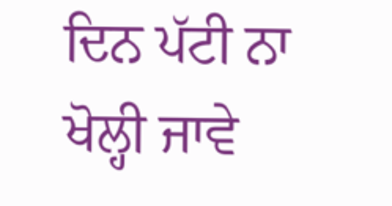ਦਿਨ ਪੱਟੀ ਨਾ ਖੋਲ੍ਹੀ ਜਾਵੇ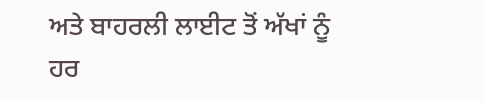ਅਤੇ ਬਾਹਰਲੀ ਲਾਈਟ ਤੋਂ ਅੱਖਾਂ ਨੂੰ ਹਰ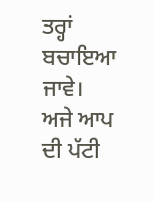ਤਰ੍ਹਾਂ ਬਚਾਇਆ ਜਾਵੇ। ਅਜੇ ਆਪ ਦੀ ਪੱਟੀ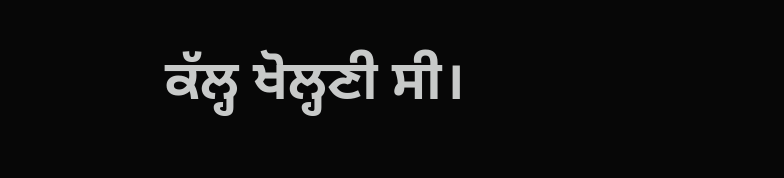ਕੱਲ੍ਹ ਖੋਲ੍ਹਣੀ ਸੀ।